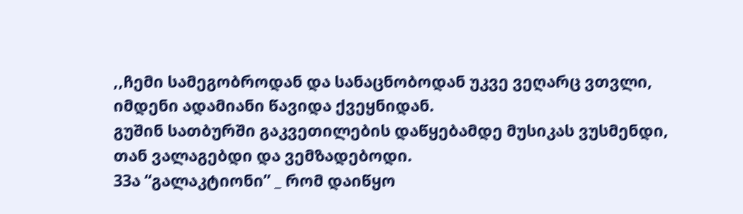,,ჩემი სამეგობროდან და სანაცნობოდან უკვე ვეღარც ვთვლი, იმდენი ადამიანი წავიდა ქვეყნიდან.
გუშინ სათბურში გაკვეთილების დაწყებამდე მუსიკას ვუსმენდი, თან ვალაგებდი და ვემზადებოდი.
33ა “გალაკტიონი” _ რომ დაიწყო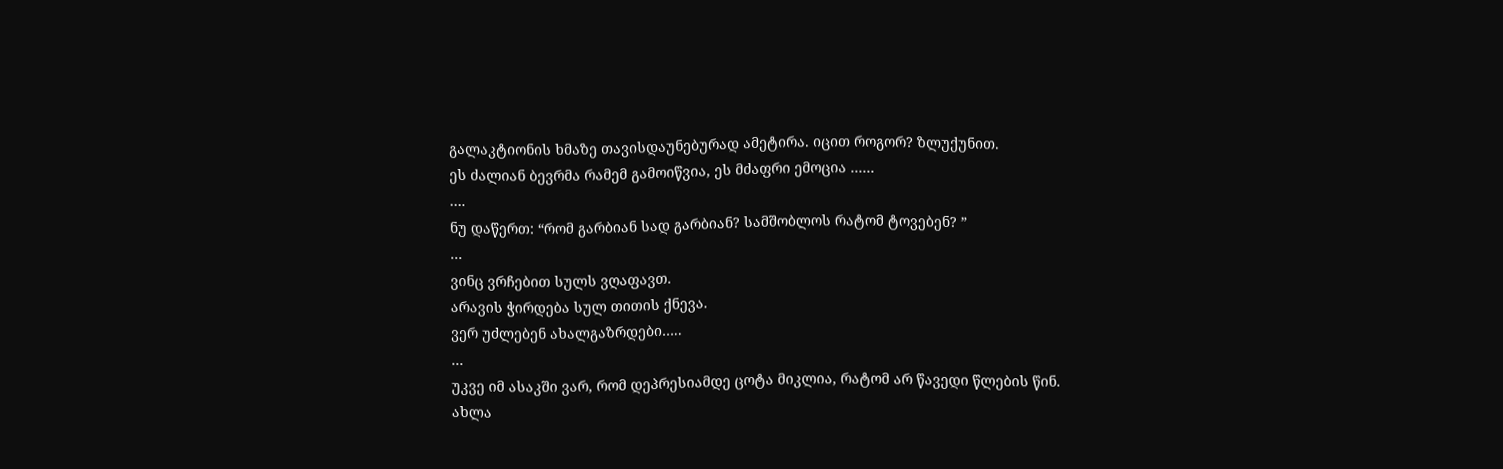გალაკტიონის ხმაზე თავისდაუნებურად ამეტირა. იცით როგორ? ზლუქუნით.
ეს ძალიან ბევრმა რამემ გამოიწვია, ეს მძაფრი ემოცია ……
….
ნუ დაწერთ: “რომ გარბიან სად გარბიან? სამშობლოს რატომ ტოვებენ? ”
…
ვინც ვრჩებით სულს ვღაფავთ.
არავის ჭირდება სულ თითის ქნევა.
ვერ უძლებენ ახალგაზრდები…..
…
უკვე იმ ასაკში ვარ, რომ დეპრესიამდე ცოტა მიკლია, რატომ არ წავედი წლების წინ.
ახლა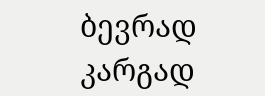ბევრად კარგად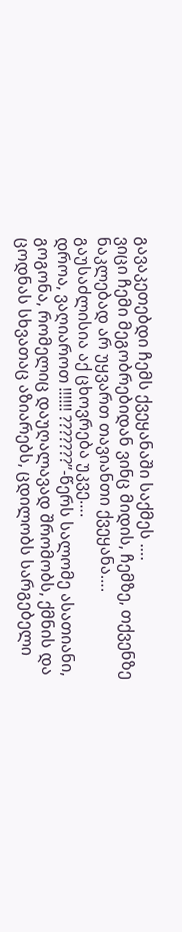გავაკეთებდი ჩემს ქვეყანაში საქმეს ….
ვიცი ჩემი მეგობრებიდან ვინც მიდის, ჩემზე, თქვენზე ნაკლებად არ უყვართ თავიანთი ქვეყანა….
გაუსაძლისია აქ ცხოვრება უკვე….
დროა, ვაღიაროთ !!!!!! ???????”-წერს სალომე ასათიანი, გოგონა, რომელიც დაუღალავად შრომობს, ქმნის და ცოდნას სხვათაც აზიარებს, ცდილობს სარგებელი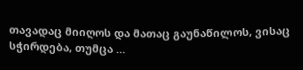თავადაც მიიღოს და მათაც გაუნაწილოს, ვისაც სჭირდება, თუმცა …